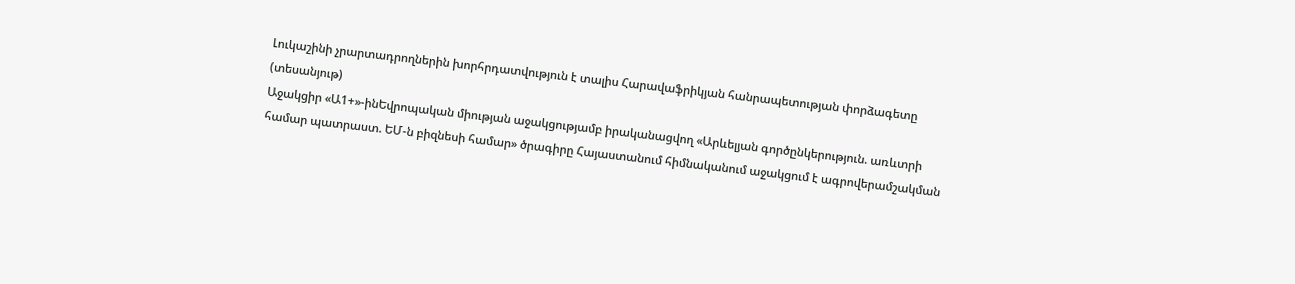Լուկաշինի չրարտադրողներին խորհրդատվություն է տալիս Հարավաֆրիկյան հանրապետության փորձագետը (տեսանյութ)
Աջակցիր «Ա1+»-ինԵվրոպական միության աջակցությամբ իրականացվող «Արևելյան գործընկերություն. առևտրի համար պատրաստ. ԵՄ-ն բիզնեսի համար» ծրագիրը Հայաստանում հիմնականում աջակցում է ագրովերամշակման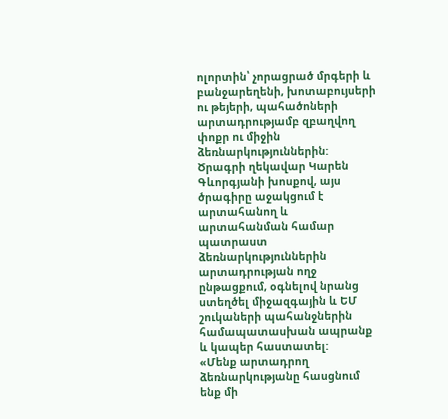ոլորտին՝ չորացրած մրգերի և բանջարեղենի, խոտաբույսերի ու թեյերի, պահածոների արտադրությամբ զբաղվող փոքր ու միջին ձեռնարկություններին:
Ծրագրի ղեկավար Կարեն Գևորգյանի խոսքով, այս ծրագիրը աջակցում է արտահանող և արտահանման համար պատրաստ ձեռնարկություններին արտադրության ողջ ընթացքում, օգնելով նրանց ստեղծել միջազգային և ԵՄ շուկաների պահանջներին համապատասխան ապրանք և կապեր հաստատել:
«Մենք արտադրող ձեռնարկությանը հասցնում ենք մի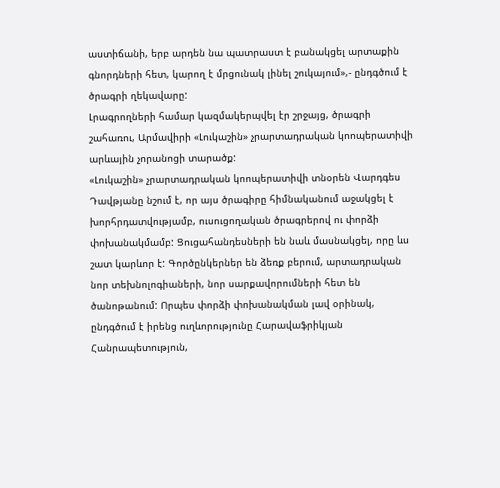աստիճանի, երբ արդեն նա պատրաստ է բանակցել արտաքին գնորդների հետ, կարող է մրցունակ լինել շուկայում»,- ընդգծում է ծրագրի ղեկավարը:
Լրագրողների համար կազմակերպվել էր շրջայց, ծրագրի շահառու, Արմավիրի «Լուկաշին» չրարտադրական կոոպերատիվի արևային չորանոցի տարածք:
«Լուկաշին» չրարտադրական կոոպերատիվի տնօրեն Վարդգես Դավթյանը նշում է, որ այս ծրագիրը հիմնականում աջակցել է խորհրդատվությամբ, ուսուցողական ծրագրերով ու փորձի փոխանակմամբ: Ցուցահանդեսների են նաև մասնակցել, որը ևս շատ կարևոր է: Գործընկերներ են ձեռք բերում, արտադրական նոր տեխնոլոգիաների, նոր սարքավորումների հետ են ծանոթանում: Որպես փորձի փոխանակման լավ օրինակ, ընդգծում է իրենց ուղևորությունը Հարավաֆրիկյան Հանրապետություն,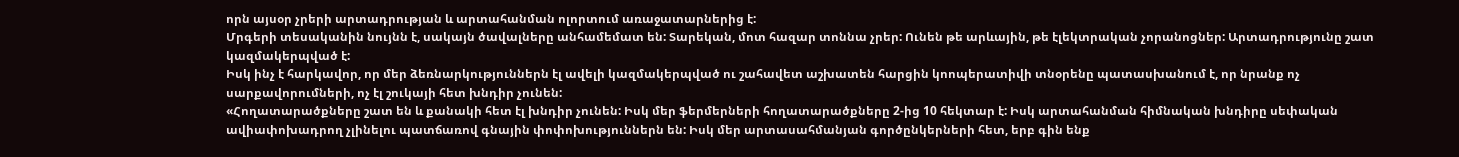որն այսօր չրերի արտադրության և արտահանման ոլորտում առաջատարներից է:
Մրգերի տեսականին նույնն է, սակայն ծավալները անհամեմատ են: Տարեկան, մոտ հազար տոննա չրեր: Ունեն թե արևային, թե էլեկտրական չորանոցներ: Արտադրությունը շատ կազմակերպված է:
Իսկ ինչ է հարկավոր, որ մեր ձեռնարկություններն էլ ավելի կազմակերպված ու շահավետ աշխատեն հարցին կոոպերատիվի տնօրենը պատասխանում է, որ նրանք ոչ սարքավորումների, ոչ էլ շուկայի հետ խնդիր չունեն:
«Հողատարածքները շատ են և քանակի հետ էլ խնդիր չունեն: Իսկ մեր ֆերմերների հողատարածքները 2-ից 10 հեկտար է: Իսկ արտահանման հիմնական խնդիրը սեփական ավիափոխադրող չլինելու պատճառով գնային փոփոխություններն են: Իսկ մեր արտասահմանյան գործընկերների հետ, երբ գին ենք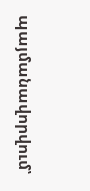պայմանավորվում՝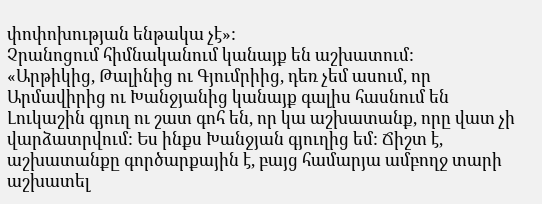փոփոխության ենթակա չէ»:
Չրանոցում հիմնականում կանայք են աշխատում:
«Արթիկից, Թալինից ու Գյումրիից, դեռ չեմ ասում, որ Արմավիրից ու Խանջյանից կանայք գալիս հասնում են Լուկաշին գյուղ ու շատ գոհ են, որ կա աշխատանք, որը վատ չի վարձատրվում: Ես ինքս Խանջյան գյուղից եմ: Ճիշտ է, աշխատանքը գործարքային է, բայց համարյա ամբողջ տարի աշխատել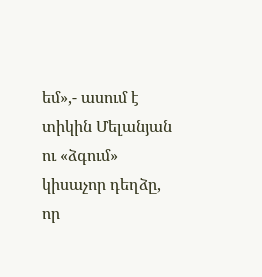եմ»,- ասում է տիկին Մելանյան ու «ձգում» կիսաչոր դեղձը, որ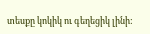տեսքը կոկիկ ու գեղեցիկ լինի: